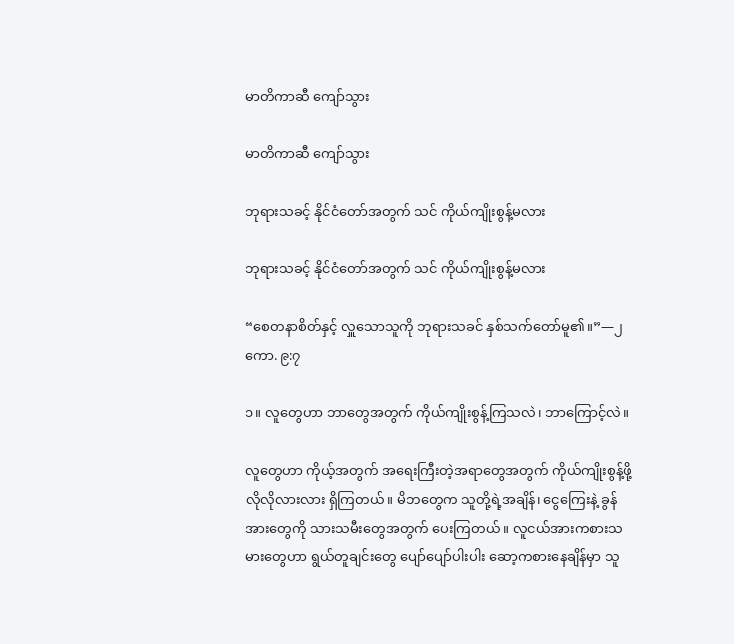မာတိကာဆီ ကျော်သွား

မာတိကာဆီ ကျော်သွား

ဘုရားသခင့် နိုင်ငံတော်အတွက် သင် ကိုယ်ကျိုးစွန့်မလား

ဘုရားသခင့် နိုင်ငံတော်အတွက် သင် ကိုယ်ကျိုးစွန့်မလား

“စေတနာစိတ်နှင့် လှူသောသူကို ဘုရားသခင် နှစ်သက်တော်မူ၏။”—၂ ကော. ၉:၇

၁။ လူတွေဟာ ဘာတွေအတွက် ကိုယ်ကျိုးစွန့်ကြသလဲ၊ ဘာကြောင့်လဲ။

လူတွေဟာ ကိုယ့်အတွက် အရေးကြီးတဲ့အရာတွေအတွက် ကိုယ်ကျိုးစွန့်ဖို့ လိုလိုလားလား ရှိကြတယ်။ မိဘတွေက သူတို့ရဲ့အချိန်၊ ငွေကြေးနဲ့ ခွန်အားတွေကို သားသမီးတွေအတွက် ပေးကြတယ်။ လူငယ်အားကစားသမားတွေဟာ ရွယ်တူချင်းတွေ ပျော်ပျော်ပါးပါး ဆော့ကစားနေချိန်မှာ သူ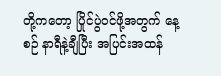တို့ကတော့ ပြိုင်ပွဲဝင်ဖို့အတွက် နေ့စဉ် နာရီနဲ့ချီပြီး အပြင်းအထန်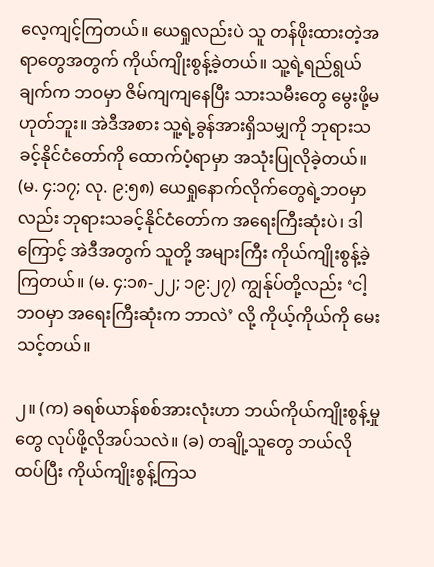လေ့ကျင့်ကြတယ်။ ယေရှုလည်းပဲ သူ တန်ဖိုးထားတဲ့အရာတွေအတွက် ကိုယ်ကျိုးစွန့်ခဲ့တယ်။ သူ့ရဲ့ရည်ရွယ်ချက်က ဘဝမှာ ဇိမ်ကျကျနေပြီး သားသမီးတွေ မွေးဖို့မဟုတ်ဘူး။ အဲဒီအစား သူ့ရဲ့ခွန်အားရှိသမျှကို ဘုရားသခင့်နိုင်ငံတော်ကို ထောက်ပံ့ရာမှာ အသုံးပြုလိုခဲ့တယ်။ (မ. ၄:၁၇; လု. ၉:၅၈) ယေရှုနောက်လိုက်တွေရဲ့ဘဝမှာလည်း ဘုရားသခင့်နိုင်ငံတော်က အရေးကြီးဆုံးပဲ၊ ဒါကြောင့် အဲဒီအတွက် သူတို့ အများကြီး ကိုယ်ကျိုးစွန့်ခဲ့ကြတယ်။ (မ. ၄:၁၈-၂၂; ၁၉:၂၇) ကျွန်ုပ်တို့လည်း ‘ငါ့ဘဝမှာ အရေးကြီးဆုံးက ဘာလဲ’ လို့ ကိုယ့်ကိုယ်ကို မေးသင့်တယ်။

၂။ (က) ခရစ်ယာန်စစ်အားလုံးဟာ ဘယ်ကိုယ်ကျိုးစွန့်မှုတွေ လုပ်ဖို့လိုအပ်သလဲ။ (ခ) တချို့သူတွေ ဘယ်လို ထပ်ပြီး ကိုယ်ကျိုးစွန့်ကြသ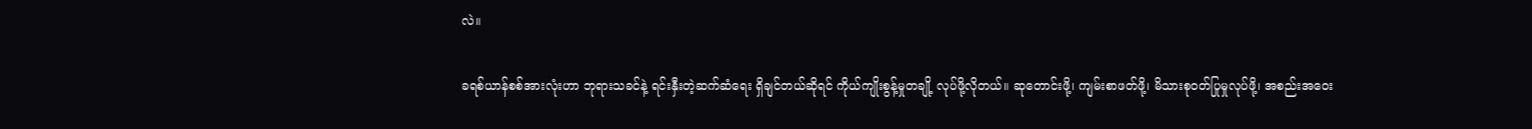လဲ။

ခရစ်ယာန်စစ်အားလုံးဟာ ဘုရားသခင်နဲ့ ရင်းနှီးတဲ့ဆက်ဆံရေး ရှိချင်တယ်ဆိုရင် ကိုယ်ကျိုးစွန့်မှုတချို့ လုပ်ဖို့လိုတယ်။ ဆုတောင်းဖို့၊ ကျမ်းစာဖတ်ဖို့၊ မိသားစုဝတ်ပြုမှုလုပ်ဖို့၊ အစည်းအဝေး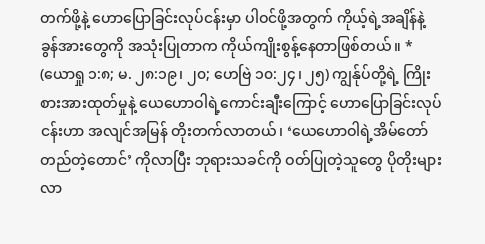တက်ဖို့နဲ့ ဟောပြောခြင်းလုပ်ငန်းမှာ ပါဝင်ဖို့အတွက် ကိုယ့်ရဲ့အချိန်နဲ့ ခွန်အားတွေကို အသုံးပြုတာက ကိုယ်ကျိုးစွန့်နေတာဖြစ်တယ်။ * (ယောရှု ၁:၈; မ. ၂၈:၁၉၊ ၂၀; ဟေဗြဲ ၁၀:၂၄၊ ၂၅) ကျွန်ုပ်တို့ရဲ့ ကြိုးစားအားထုတ်မှုနဲ့ ယေဟောဝါရဲ့ကောင်းချီးကြောင့် ဟောပြောခြင်းလုပ်ငန်းဟာ အလျင်အမြန် တိုးတက်လာတယ်၊ ‘ယေဟောဝါရဲ့အိမ်တော်တည်တဲ့တောင်’ ကိုလာပြီး ဘုရားသခင်ကို ဝတ်ပြုတဲ့သူတွေ ပိုတိုးများလာ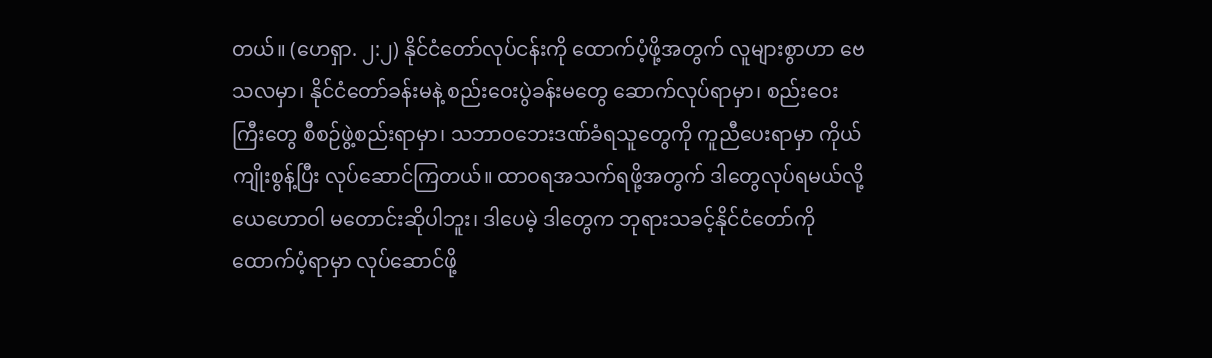တယ်။ (ဟေရှာ. ၂:၂) နိုင်ငံတော်လုပ်ငန်းကို ထောက်ပံ့ဖို့အတွက် လူများစွာဟာ ဗေသလမှာ၊ နိုင်ငံတော်ခန်းမနဲ့ စည်းဝေးပွဲခန်းမတွေ ဆောက်လုပ်ရာမှာ၊ စည်းဝေးကြီးတွေ စီစဉ်ဖွဲ့စည်းရာမှာ၊ သဘာဝဘေးဒဏ်ခံရသူတွေကို ကူညီပေးရာမှာ ကိုယ်ကျိုးစွန့်ပြီး လုပ်ဆောင်ကြတယ်။ ထာဝရအသက်ရဖို့အတွက် ဒါတွေလုပ်ရမယ်လို့ ယေဟောဝါ မတောင်းဆိုပါဘူး၊ ဒါပေမဲ့ ဒါတွေက ဘုရားသခင့်နိုင်ငံတော်ကို ထောက်ပံ့ရာမှာ လုပ်ဆောင်ဖို့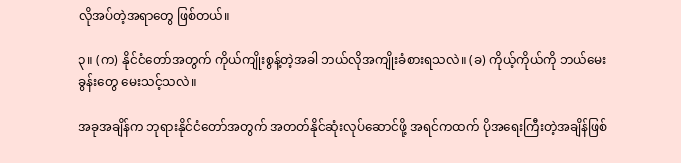လိုအပ်တဲ့အရာတွေ ဖြစ်တယ်။

၃။ (က) နိုင်ငံတော်အတွက် ကိုယ်ကျိုးစွန့်တဲ့အခါ ဘယ်လိုအကျိုးခံစားရသလဲ။ (ခ) ကိုယ့်ကိုယ်ကို ဘယ်မေးခွန်းတွေ မေးသင့်သလဲ။

အခုအချိန်က ဘုရားနိုင်ငံတော်အတွက် အတတ်နိုင်ဆုံးလုပ်ဆောင်ဖို့ အရင်ကထက် ပိုအရေးကြီးတဲ့အချိန်ဖြစ်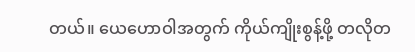တယ်။ ယေဟောဝါအတွက် ကိုယ်ကျိုးစွန့်ဖို့ တလိုတ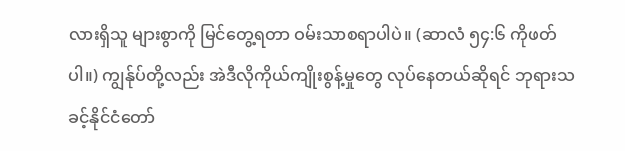လားရှိသူ များစွာကို မြင်တွေ့ရတာ ဝမ်းသာစရာပါပဲ။ (ဆာလံ ၅၄:၆ ကိုဖတ်ပါ။) ကျွန်ုပ်တို့လည်း အဲဒီလိုကိုယ်ကျိုးစွန့်မှုတွေ လုပ်နေတယ်ဆိုရင် ဘုရားသခင့်နိုင်ငံတော်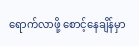ရောက်လာဖို့ စောင့်နေချိန်မှာ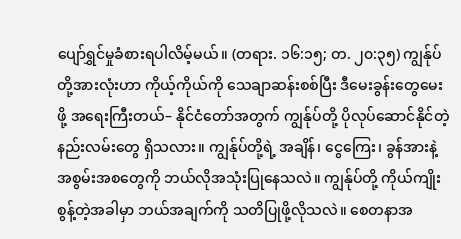ပျော်ရွှင်မှုခံစားရပါလိမ့်မယ်။ (တရား. ၁၆:၁၅; တ. ၂၀:၃၅) ကျွန်ုပ်တို့အားလုံးဟာ ကိုယ့်ကိုယ်ကို သေချာဆန်းစစ်ပြီး ဒီမေးခွန်းတွေမေးဖို့ အရေးကြီးတယ်– နိုင်ငံတော်အတွက် ကျွန်ုပ်တို့ ပိုလုပ်ဆောင်နိုင်တဲ့ နည်းလမ်းတွေ ရှိသလား။ ကျွန်ုပ်တို့ရဲ့ အချိန်၊ ငွေကြေး၊ ခွန်အားနဲ့ အစွမ်းအစတွေကို ဘယ်လိုအသုံးပြုနေသလဲ။ ကျွန်ုပ်တို့ ကိုယ်ကျိုးစွန့်တဲ့အခါမှာ ဘယ်အချက်ကို သတိပြုဖို့လိုသလဲ။ စေတနာအ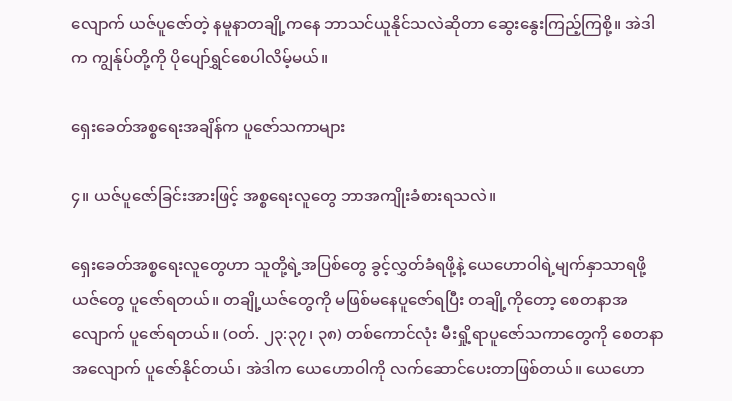လျောက် ယဇ်ပူဇော်တဲ့ နမူနာတချို့ကနေ ဘာသင်ယူနိုင်သလဲဆိုတာ ဆွေးနွေးကြည့်ကြစို့။ အဲဒါက ကျွန်ုပ်တို့ကို ပိုပျော်ရွှင်စေပါလိမ့်မယ်။

ရှေးခေတ်အစ္စရေးအချိန်က ပူဇော်သကာများ

၄။ ယဇ်ပူဇော်ခြင်းအားဖြင့် အစ္စရေးလူတွေ ဘာအကျိုးခံစားရသလဲ။

ရှေးခေတ်အစ္စရေးလူတွေဟာ သူတို့ရဲ့အပြစ်တွေ ခွင့်လွှတ်ခံရဖို့နဲ့ ယေဟောဝါရဲ့မျက်နှာသာရဖို့ ယဇ်တွေ ပူဇော်ရတယ်။ တချို့ယဇ်တွေကို မဖြစ်မနေပူဇော်ရပြီး တချို့ကိုတော့ စေတနာအလျောက် ပူဇော်ရတယ်။ (ဝတ်. ၂၃:၃၇၊ ၃၈) တစ်ကောင်လုံး မီးရှို့ရာပူဇော်သကာတွေကို စေတနာအလျောက် ပူဇော်နိုင်တယ်၊ အဲဒါက ယေဟောဝါကို လက်ဆောင်ပေးတာဖြစ်တယ်။ ယေဟော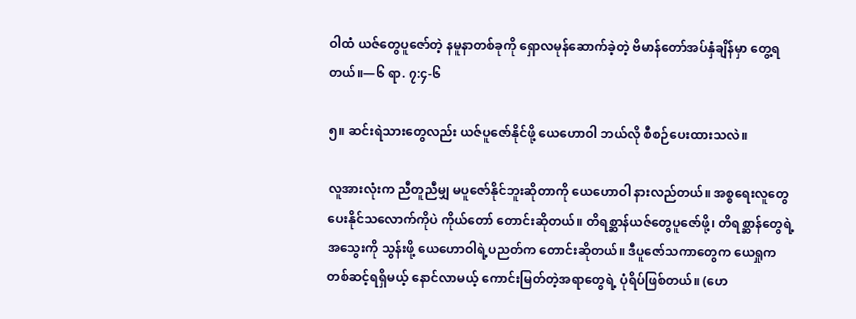ဝါထံ ယဇ်တွေပူဇော်တဲ့ နမူနာတစ်ခုကို ရှောလမုန်ဆောက်ခဲ့တဲ့ ဗိမာန်တော်အပ်နှံချိန်မှာ တွေ့ရတယ်။—၆ ရာ. ၇:၄-၆

၅။ ဆင်းရဲသားတွေလည်း ယဇ်ပူဇော်နိုင်ဖို့ ယေဟောဝါ ဘယ်လို စီစဉ်ပေးထားသလဲ။

လူအားလုံးက ညီတူညီမျှ မပူဇော်နိုင်ဘူးဆိုတာကို ယေဟောဝါ နားလည်တယ်။ အစ္စရေးလူတွေ ပေးနိုင်သလောက်ကိုပဲ ကိုယ်တော် တောင်းဆိုတယ်။ တိရစ္ဆာန်ယဇ်တွေပူဇော်ဖို့၊ တိရစ္ဆာန်တွေရဲ့အသွေးကို သွန်းဖို့ ယေဟောဝါရဲ့ပညတ်က တောင်းဆိုတယ်။ ဒီပူဇော်သကာတွေက ယေရှုကတစ်ဆင့်ရရှိမယ့် နောင်လာမယ့် ကောင်းမြတ်တဲ့အရာတွေရဲ့ ပုံရိပ်ဖြစ်တယ်။ (ဟေ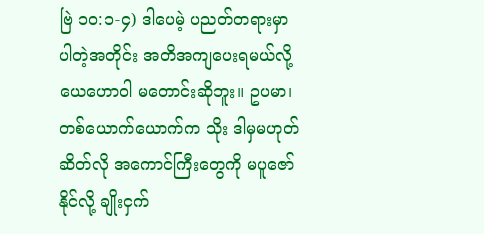ဗြဲ ၁၀:၁-၄) ဒါပေမဲ့ ပညတ်တရားမှာပါတဲ့အတိုင်း အတိအကျပေးရမယ်လို့ ယေဟောဝါ မတောင်းဆိုဘူး။ ဥပမာ၊ တစ်ယောက်ယောက်က သိုး ဒါမှမဟုတ် ဆိတ်လို အကောင်ကြီးတွေကို မပူဇော်နိုင်လို့ ချိုးငှက်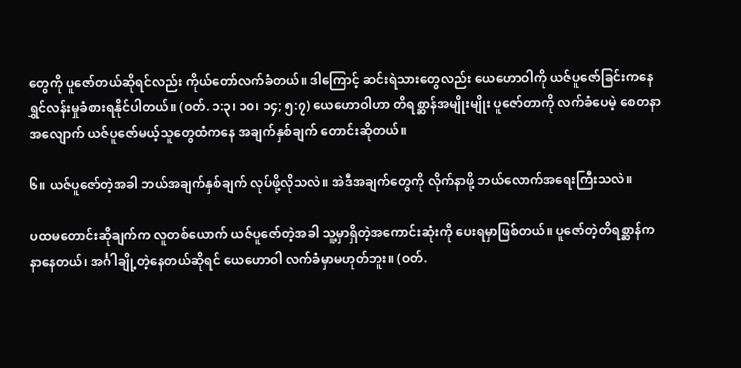တွေကို ပူဇော်တယ်ဆိုရင်လည်း ကိုယ်တော်လက်ခံတယ်။ ဒါကြောင့် ဆင်းရဲသားတွေလည်း ယေဟောဝါကို ယဇ်ပူဇော်ခြင်းကနေ ရွှင်လန်းမှုခံစားရနိုင်ပါတယ်။ (ဝတ်. ၁:၃၊ ၁၀၊ ၁၄; ၅:၇) ယေဟောဝါဟာ တိရစ္ဆာန်အမျိုးမျိုး ပူဇော်တာကို လက်ခံပေမဲ့ စေတနာအလျောက် ယဇ်ပူဇော်မယ့်သူတွေထံကနေ အချက်နှစ်ချက် တောင်းဆိုတယ်။

၆။ ယဇ်ပူဇော်တဲ့အခါ ဘယ်အချက်နှစ်ချက် လုပ်ဖို့လိုသလဲ။ အဲဒီအချက်တွေကို လိုက်နာဖို့ ဘယ်လောက်အရေးကြီးသလဲ။

ပထမတောင်းဆိုချက်က လူတစ်ယောက် ယဇ်ပူဇော်တဲ့အခါ သူ့မှာရှိတဲ့အကောင်းဆုံးကို ပေးရမှာဖြစ်တယ်။ ပူဇော်တဲ့တိရစ္ဆာန်က နာနေတယ်၊ အင်္ဂါချို့တဲ့နေတယ်ဆိုရင် ယေဟောဝါ လက်ခံမှာမဟုတ်ဘူး။ (ဝတ်.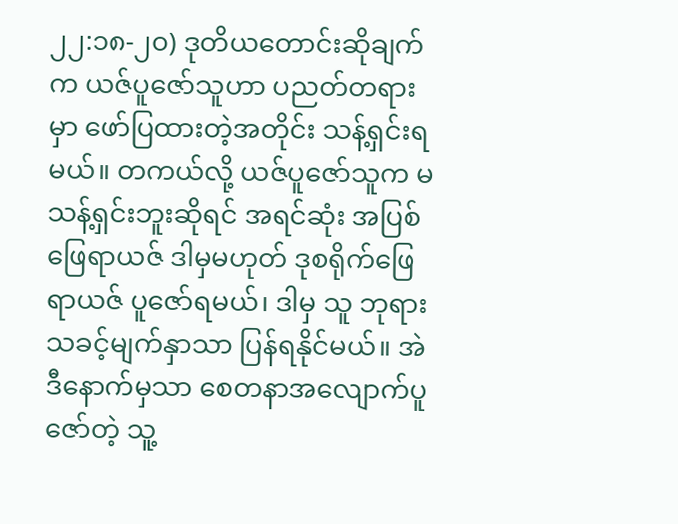၂၂:၁၈-၂၀) ဒုတိယတောင်းဆိုချက်က ယဇ်ပူဇော်သူဟာ ပညတ်တရားမှာ ဖော်ပြထားတဲ့အတိုင်း သန့်ရှင်းရမယ်။ တကယ်လို့ ယဇ်ပူဇော်သူက မသန့်ရှင်းဘူးဆိုရင် အရင်ဆုံး အပြစ်ဖြေရာယဇ် ဒါမှမဟုတ် ဒုစရိုက်ဖြေရာယဇ် ပူဇော်ရမယ်၊ ဒါမှ သူ ဘုရားသခင့်မျက်နှာသာ ပြန်ရနိုင်မယ်။ အဲဒီနောက်မှသာ စေတနာအလျောက်ပူဇော်တဲ့ သူ့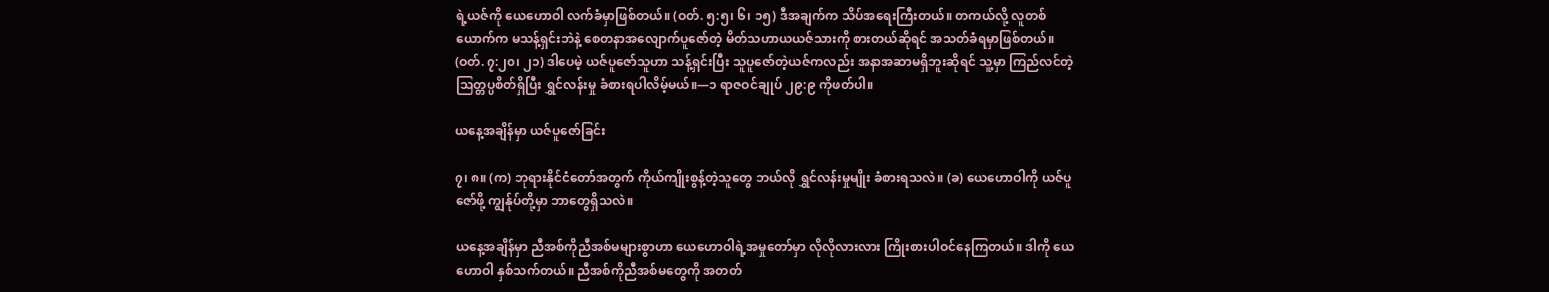ရဲ့ယဇ်ကို ယေဟောဝါ လက်ခံမှာဖြစ်တယ်။ (ဝတ်. ၅:၅၊ ၆၊ ၁၅) ဒီအချက်က သိပ်အရေးကြီးတယ်။ တကယ်လို့ လူတစ်ယောက်က မသန့်ရှင်းဘဲနဲ့ စေတနာအလျောက်ပူဇော်တဲ့ မိတ်သဟာယယဇ်သားကို စားတယ်ဆိုရင် အသတ်ခံရမှာဖြစ်တယ်။ (ဝတ်. ၇:၂၀၊ ၂၁) ဒါပေမဲ့ ယဇ်ပူဇော်သူဟာ သန့်ရှင်းပြီး သူပူဇော်တဲ့ယဇ်ကလည်း အနာအဆာမရှိဘူးဆိုရင် သူ့မှာ ကြည်လင်တဲ့သြတ္တပ္ပစိတ်ရှိပြီး ရွှင်လန်းမှု ခံစားရပါလိမ့်မယ်။—၁ ရာဇဝင်ချုပ် ၂၉:၉ ကိုဖတ်ပါ။

ယနေ့အချိန်မှာ ယဇ်ပူဇော်ခြင်း

၇၊ ၈။ (က) ဘုရားနိုင်ငံတော်အတွက် ကိုယ်ကျိုးစွန့်တဲ့သူတွေ ဘယ်လို ရွှင်လန်းမှုမျိုး ခံစားရသလဲ။ (ခ) ယေဟောဝါကို ယဇ်ပူဇော်ဖို့ ကျွန်ုပ်တို့မှာ ဘာတွေရှိသလဲ။

ယနေ့အချိန်မှာ ညီအစ်ကိုညီအစ်မများစွာဟာ ယေဟောဝါရဲ့အမှုတော်မှာ လိုလိုလားလား ကြိုးစားပါဝင်နေကြတယ်။ ဒါကို ယေဟောဝါ နှစ်သက်တယ်။ ညီအစ်ကိုညီအစ်မတွေကို အတတ်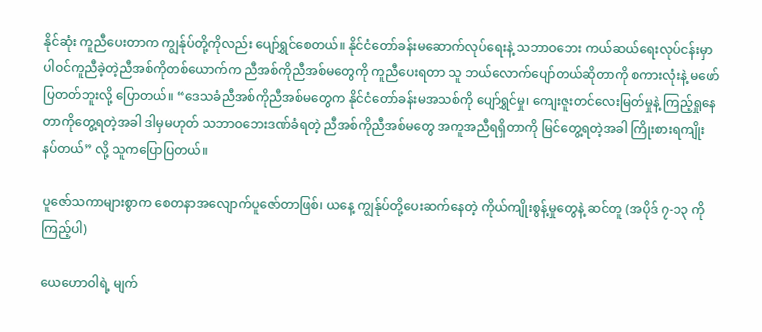နိုင်ဆုံး ကူညီပေးတာက ကျွန်ုပ်တို့ကိုလည်း ပျော်ရွှင်စေတယ်။ နိုင်ငံတော်ခန်းမဆောက်လုပ်ရေးနဲ့ သဘာဝဘေး ကယ်ဆယ်ရေးလုပ်ငန်းမှာ ပါဝင်ကူညီခဲ့တဲ့ညီအစ်ကိုတစ်ယောက်က ညီအစ်ကိုညီအစ်မတွေကို ကူညီပေးရတာ သူ ဘယ်လောက်ပျော်တယ်ဆိုတာကို စကားလုံးနဲ့ မဖော်ပြတတ်ဘူးလို့ ပြောတယ်။ “ဒေသခံညီအစ်ကိုညီအစ်မတွေက နိုင်ငံတော်ခန်းမအသစ်ကို ပျော်ရွှင်မှု၊ ကျေးဇူးတင်လေးမြတ်မှုနဲ့ ကြည့်ရှုနေတာကိုတွေ့ရတဲ့အခါ ဒါမှမဟုတ် သဘာဝဘေးဒဏ်ခံရတဲ့ ညီအစ်ကိုညီအစ်မတွေ အကူအညီရရှိတာကို မြင်တွေ့ရတဲ့အခါ ကြိုးစားရကျိုး နပ်တယ်” လို့ သူကပြောပြတယ်။

ပူဇော်သကာများစွာက စေတနာအလျောက်ပူဇော်တာဖြစ်၊ ယနေ့ ကျွန်ုပ်တို့ပေးဆက်နေတဲ့ ကိုယ်ကျိုးစွန့်မှုတွေနဲ့ ဆင်တူ (အပိုဒ် ၇-၁၃ ကိုကြည့်ပါ)

ယေဟောဝါရဲ့ မျက်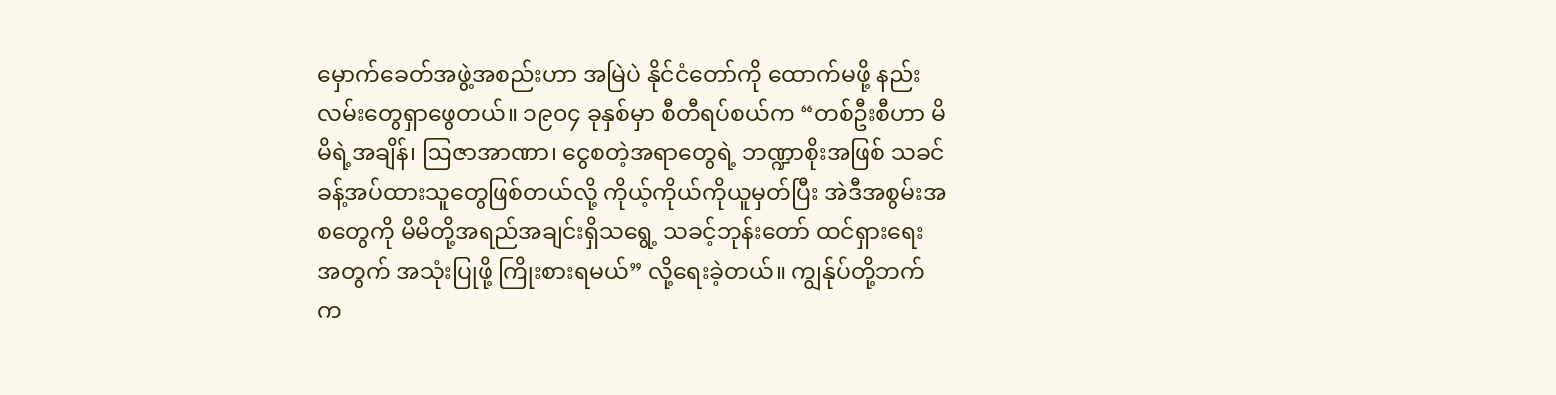မှောက်ခေတ်အဖွဲ့အစည်းဟာ အမြဲပဲ နိုင်ငံတော်ကို ထောက်မဖို့ နည်းလမ်းတွေရှာဖွေတယ်။ ၁၉၀၄ ခုနှစ်မှာ စီတီရပ်စယ်က “တစ်ဦးစီဟာ မိမိရဲ့အချိန်၊ ဩဇာအာဏာ၊ ငွေစတဲ့အရာတွေရဲ့ ဘဏ္ဍာစိုးအဖြစ် သခင်ခန့်အပ်ထားသူတွေဖြစ်တယ်လို့ ကိုယ့်ကိုယ်ကိုယူမှတ်ပြီး အဲဒီအစွမ်းအစတွေကို မိမိတို့အရည်အချင်းရှိသရွေ့ သခင့်ဘုန်းတော် ထင်ရှားရေးအတွက် အသုံးပြုဖို့ ကြိုးစားရမယ်” လို့ရေးခဲ့တယ်။ ကျွန်ုပ်တို့ဘက်က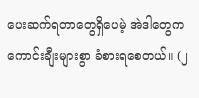ပေးဆက်ရတာတွေရှိပေမဲ့ အဲဒါတွေက ကောင်းချီးများစွာ ခံစားရစေတယ်။ (၂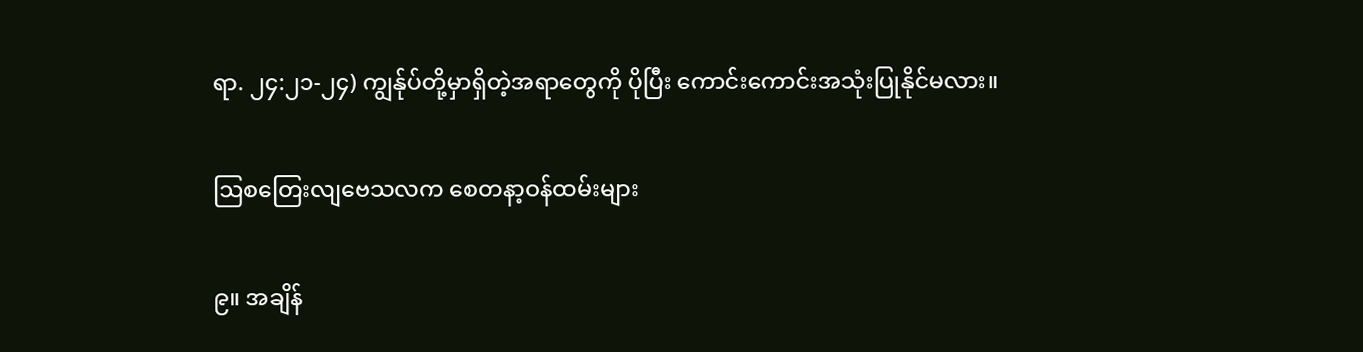ရာ. ၂၄:၂၁-၂၄) ကျွန်ုပ်တို့မှာရှိတဲ့အရာတွေကို ပိုပြီး ကောင်းကောင်းအသုံးပြုနိုင်မလား။

ဩစတြေးလျဗေသလက စေတနာ့ဝန်ထမ်းများ

၉။ အချိန်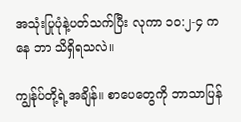အသုံးပြုပုံနဲ့ပတ်သက်ပြီး လုကာ ၁၀:၂-၄ ကနေ ဘာ သိရှိရသလဲ။

ကျွန်ုပ်တို့ရဲ့အချိန်။ စာပေတွေကို ဘာသာပြန်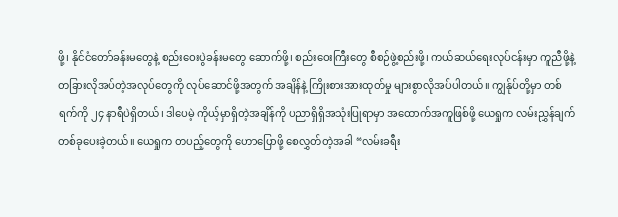ဖို့၊ နိုင်ငံတော်ခန်းမတွေနဲ့ စည်းဝေးပွဲခန်းမတွေ ဆောက်ဖို့၊ စည်းဝေးကြီးတွေ စီစဉ်ဖွဲ့စည်းဖို့၊ ကယ်ဆယ်ရေးလုပ်ငန်းမှာ ကူညီဖို့နဲ့ တခြားလိုအပ်တဲ့အလုပ်တွေကို လုပ်ဆောင်ဖို့အတွက် အချိန်နဲ့ ကြိုးစားအားထုတ်မှု များစွာလိုအပ်ပါတယ်။ ကျွန်ုပ်တို့မှာ တစ်ရက်ကို ၂၄ နာရီပဲရှိတယ်၊ ဒါပေမဲ့ ကိုယ့်မှာရှိတဲ့အချိန်ကို ပညာရှိရှိအသုံးပြုရာမှာ အထောက်အကူဖြစ်ဖို့ ယေရှုက လမ်းညွှန်ချက်တစ်ခုပေးခဲ့တယ်။ ယေရှုက တပည့်တွေကို ဟောပြောဖို့ စေလွှတ်တဲ့အခါ “လမ်းခရီး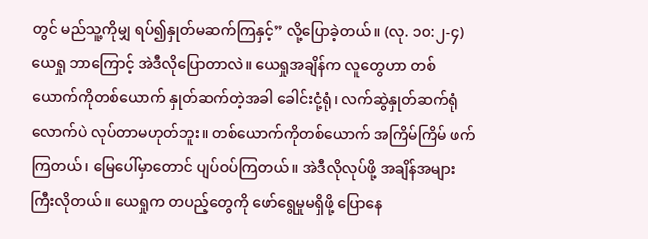တွင် မည်သူ့ကိုမျှ ရပ်၍နှုတ်မဆက်ကြနှင့်” လို့ပြောခဲ့တယ်။ (လု. ၁၀:၂-၄) ယေရှု ဘာကြောင့် အဲဒီလိုပြောတာလဲ။ ယေရှုအချိန်က လူတွေဟာ တစ်ယောက်ကိုတစ်ယောက် နှုတ်ဆက်တဲ့အခါ ခေါင်းငုံ့ရုံ၊ လက်ဆွဲနှုတ်ဆက်ရုံလောက်ပဲ လုပ်တာမဟုတ်ဘူး။ တစ်ယောက်ကိုတစ်ယောက် အကြိမ်ကြိမ် ဖက်ကြတယ်၊ မြေပေါ်မှာတောင် ပျပ်ဝပ်ကြတယ်။ အဲဒီလိုလုပ်ဖို့ အချိန်အများကြီးလိုတယ်။ ယေရှုက တပည့်တွေကို ဖော်ရွေမှုမရှိဖို့ ပြောနေ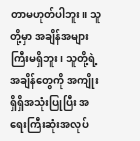တာမဟုတ်ပါဘူး။ သူတို့မှာ အချိန်အများကြီးမရှိဘူး၊ သူတို့ရဲ့အချိန်တွေကို အကျိုးရှိရှိအသုံးပြုပြီး အရေးကြီးဆုံးအလုပ်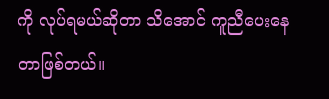ကို လုပ်ရမယ်ဆိုတာ သိအောင် ကူညီပေးနေတာဖြစ်တယ်။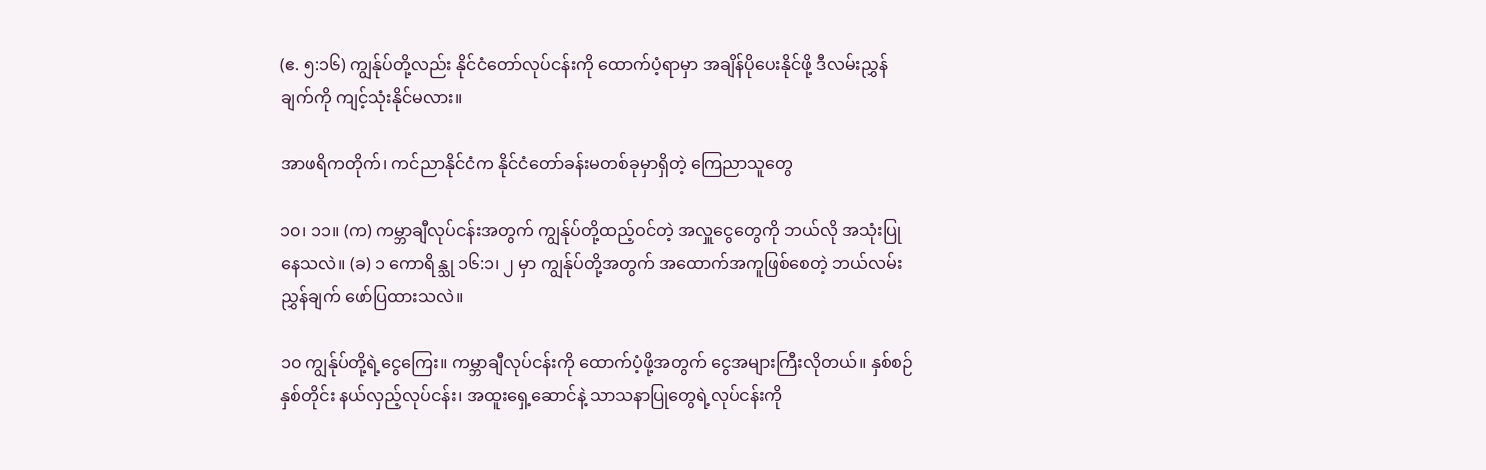(ဧ. ၅:၁၆) ကျွန်ုပ်တို့လည်း နိုင်ငံတော်လုပ်ငန်းကို ထောက်ပံ့ရာမှာ အချိန်ပိုပေးနိုင်ဖို့ ဒီလမ်းညွှန်ချက်ကို ကျင့်သုံးနိုင်မလား။

အာဖရိကတိုက်၊ ကင်ညာနိုင်ငံက နိုင်ငံတော်ခန်းမတစ်ခုမှာရှိတဲ့ ကြေညာသူတွေ

၁၀၊ ၁၁။ (က) ကမ္ဘာချီလုပ်ငန်းအတွက် ကျွန်ုပ်တို့ထည့်ဝင်တဲ့ အလှူငွေတွေကို ဘယ်လို အသုံးပြုနေသလဲ။ (ခ) ၁ ကောရိန္သု ၁၆:၁၊ ၂ မှာ ကျွန်ုပ်တို့အတွက် အထောက်အကူဖြစ်စေတဲ့ ဘယ်လမ်းညွှန်ချက် ဖော်ပြထားသလဲ။

၁၀ ကျွန်ုပ်တို့ရဲ့ငွေကြေး။ ကမ္ဘာချီလုပ်ငန်းကို ထောက်ပံ့ဖို့အတွက် ငွေအများကြီးလိုတယ်။ နှစ်စဉ်နှစ်တိုင်း နယ်လှည့်လုပ်ငန်း၊ အထူးရှေ့ဆောင်နဲ့ သာသနာပြုတွေရဲ့လုပ်ငန်းကို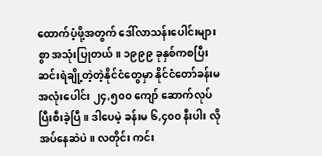ထောက်ပံ့ဖို့အတွက် ဒေါ်လာသန်းပေါင်းများစွာ အသုံးပြုတယ်။ ၁၉၉၉ ခုနှစ်ကစပြီး ဆင်းရဲချို့တဲ့တဲ့နိုင်ငံတွေမှာ နိုင်ငံတော်ခန်းမ အလုံးပေါင်း ၂၄,၅၀၀ ကျော် ဆောက်လုပ်ပြီးစီးခဲ့ပြီ။ ဒါပေမဲ့ ခန်းမ ၆,၄၀၀ နီးပါး လိုအပ်နေဆဲပဲ။ လတိုင်း ကင်း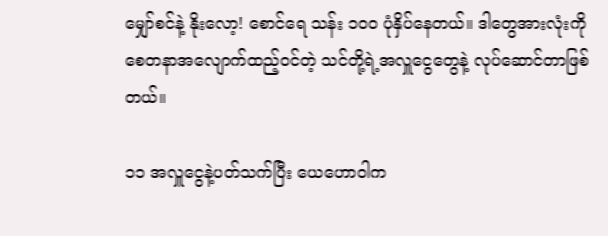မျှော်စင်နဲ့ နိုးလော့! စောင်ရေ သန်း ၁၀၀ ပုံနှိပ်နေတယ်။ ဒါတွေအားလုံးကို စေတနာအလျောက်ထည့်ဝင်တဲ့ သင်တို့ရဲ့အလှူငွေတွေနဲ့ လုပ်ဆောင်တာဖြစ်တယ်။

၁၁ အလှူငွေနဲ့ပတ်သက်ပြီး ယေဟောဝါက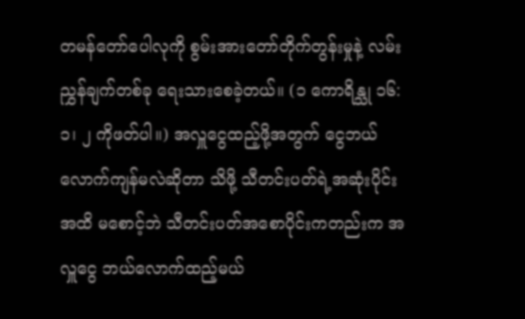တမန်တော်ပေါလုကို စွမ်းအားတော်တိုက်တွန်းမှုနဲ့ လမ်းညွှန်ချက်တစ်ခု ရေးသားစေခဲ့တယ်။ (၁ ကောရိန္သု ၁၆:၁၊ ၂ ကိုဖတ်ပါ။) အလှူငွေထည့်ဖို့အတွက် ငွေဘယ်လောက်ကျန်မလဲဆိုတာ သိဖို့ သီတင်းပတ်ရဲ့အဆုံးပိုင်းအထိ မစောင့်ဘဲ သီတင်းပတ်အစောပိုင်းကတည်းက အလှူငွေ ဘယ်လောက်ထည့်မယ်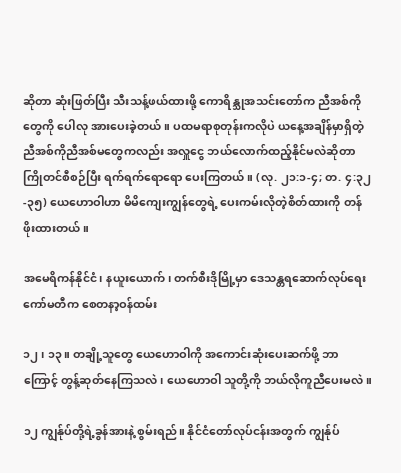ဆိုတာ ဆုံးဖြတ်ပြီး သီးသန့်ဖယ်ထားဖို့ ကောရိန္သုအသင်းတော်က ညီအစ်ကိုတွေကို ပေါလု အားပေးခဲ့တယ်။ ပထမရာစုတုန်းကလိုပဲ ယနေ့အချိန်မှာရှိတဲ့ ညီအစ်ကိုညီအစ်မတွေကလည်း အလှူငွေ ဘယ်လောက်ထည့်နိုင်မလဲဆိုတာ ကြိုတင်စီစဉ်ပြီး ရက်ရက်ရောရော ပေးကြတယ်။ (လု. ၂၁:၁-၄; တ. ၄:၃၂-၃၅) ယေဟောဝါဟာ မိမိကျေးကျွန်တွေရဲ့ ပေးကမ်းလိုတဲ့စိတ်ထားကို တန်ဖိုးထားတယ်။

အမေရိကန်နိုင်ငံ၊ နယူးယောက်၊ တက်စီးဒိုမြို့မှာ ဒေသန္တရဆောက်လုပ်ရေး ကော်မတီက စေတနာ့ဝန်ထမ်း

၁၂၊ ၁၃။ တချို့သူတွေ ယေဟောဝါကို အကောင်းဆုံးပေးဆက်ဖို့ ဘာကြောင့် တွန့်ဆုတ်နေကြသလဲ၊ ယေဟောဝါ သူတို့ကို ဘယ်လိုကူညီပေးမလဲ။

၁၂ ကျွန်ုပ်တို့ရဲ့ခွန်အားနဲ့ စွမ်းရည်။ နိုင်ငံတော်လုပ်ငန်းအတွက် ကျွန်ုပ်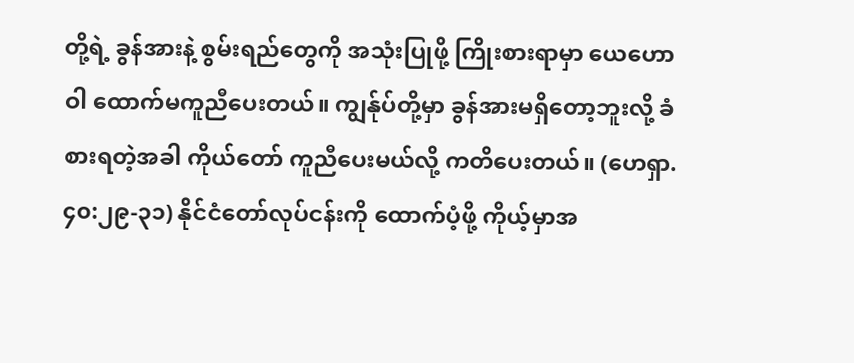တို့ရဲ့ ခွန်အားနဲ့ စွမ်းရည်တွေကို အသုံးပြုဖို့ ကြိုးစားရာမှာ ယေဟောဝါ ထောက်မကူညီပေးတယ်။ ကျွန်ုပ်တို့မှာ ခွန်အားမရှိတော့ဘူးလို့ ခံစားရတဲ့အခါ ကိုယ်တော် ကူညီပေးမယ်လို့ ကတိပေးတယ်။ (ဟေရှာ. ၄၀:၂၉-၃၁) နိုင်ငံတော်လုပ်ငန်းကို ထောက်ပံ့ဖို့ ကိုယ့်မှာအ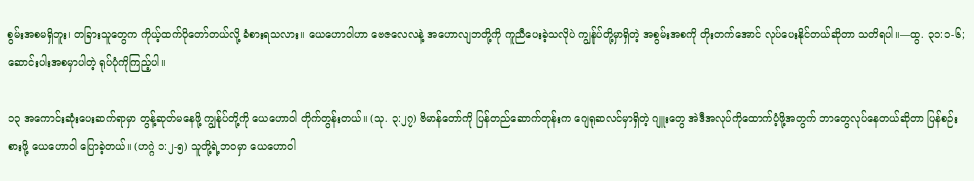စွမ်းအစမရှိဘူး၊ တခြားသူတွေက ကိုယ့်ထက်ပိုတော်တယ်လို့ ခံစားရသလား။ ယေဟောဝါဟာ ဗေဇလေလနဲ့ အဟောလျဘတို့ကို ကူညီပေးခဲ့သလိုပဲ ကျွန်ုပ်တို့မှာရှိတဲ့ အစွမ်းအစကို တိုးတက်အောင် လုပ်ပေးနိုင်တယ်ဆိုတာ သတိရပါ။—ထွ. ၃၁:၁-၆; ဆောင်းပါးအစမှာပါတဲ့ ရုပ်ပုံကိုကြည့်ပါ။

၁၃ အကောင်းဆုံးပေးဆက်ရာမှာ တွန့်ဆုတ်မနေဖို့ ကျွန်ုပ်တို့ကို ယေဟောဝါ တိုက်တွန်းတယ်။ (သု. ၃:၂၇) ဗိမာန်တော်ကို ပြန်တည်ဆောက်တုန်းက ဂျေရုဆလင်မှာရှိတဲ့ ဂျူးတွေ အဲဒီအလုပ်ကိုထောက်ပံ့ဖို့အတွက် ဘာတွေလုပ်နေတယ်ဆိုတာ ပြန်စဉ်းစားဖို့ ယေဟောဝါ ပြောခဲ့တယ်။ (ဟဂ္ဂဲ ၁:၂-၅) သူတို့ရဲ့ဘဝမှာ ယေဟောဝါ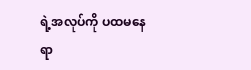ရဲ့အလုပ်ကို ပထမနေရာ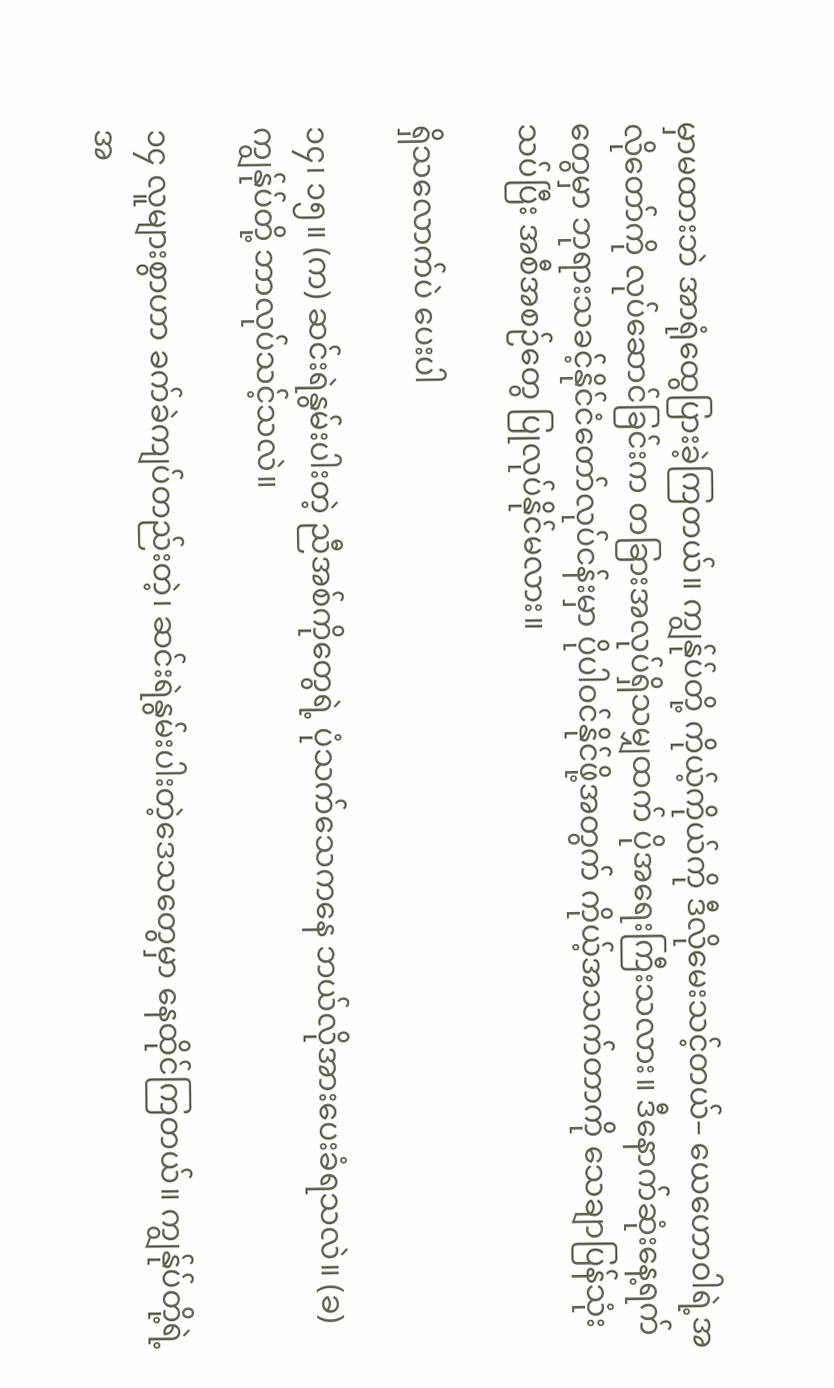မှာမထားဘဲ အာရုံထွေပြားခဲ့ကြတယ်။ ကျွန်ုပ်တို့ ကိုယ့်ကိုယ်ကို ဒီလိုမေးသင့်တယ်– ယေဟောဝါရဲ့အလိုတော်ကို လုပ်ဆောင်ခြင်းက တခြားအလုပ်ရှိသမျှထက် ပိုအရေးကြီးသလား။ ဒီနောက်ဆုံးနေ့ရက်တွေမှာ ဘုရားသခင့်နိုင်ငံတော်လုပ်ငန်းမှာ ပိုပါဝင်နိုင်ဖို့အတွက် ကိုယ့်အသက်တာကို သေချာပြန်သုံးသပ်ပြီး အစီအစဉ်တွေ ပြုလုပ်နိုင်မလား။

ရှိသလောက်ပဲ ပေးပါ

၁၄၊ ၁၅။ (က) ဆင်းရဲနွမ်းပါးတဲ့ ညီအစ်ကိုတွေရဲ့ ပုံသက်သေကနေ ဘယ်လိုအားပေးခံရသလဲ။ (ခ) ကျွန်ုပ်တို့ ဘာလုပ်သင့်သလဲ။

၁၄ လူများစွာဟာ ခက်ခဲကျပ်တည်းတဲ့၊ ဆင်းရဲနွမ်းပါးတဲ့ဒေသတွေမှာ နေထိုင်ကြတယ်။ ကျွန်ုပ်တို့ရဲ့အ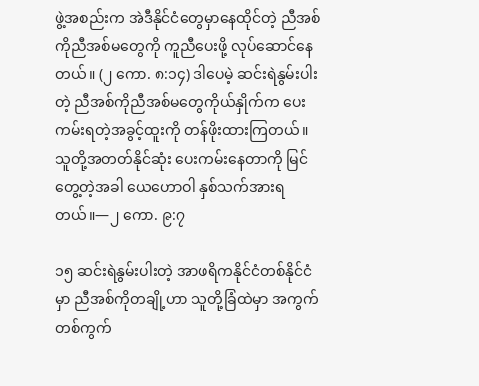ဖွဲ့အစည်းက အဲဒီနိုင်ငံတွေမှာနေထိုင်တဲ့ ညီအစ်ကိုညီအစ်မတွေကို ကူညီပေးဖို့ လုပ်ဆောင်နေတယ်။ (၂ ကော. ၈:၁၄) ဒါပေမဲ့ ဆင်းရဲနွမ်းပါးတဲ့ ညီအစ်ကိုညီအစ်မတွေကိုယ်နှိုက်က ပေးကမ်းရတဲ့အခွင့်ထူးကို တန်ဖိုးထားကြတယ်။ သူတို့အတတ်နိုင်ဆုံး ပေးကမ်းနေတာကို မြင်တွေ့တဲ့အခါ ယေဟောဝါ နှစ်သက်အားရတယ်။—၂ ကော. ၉:၇

၁၅ ဆင်းရဲနွမ်းပါးတဲ့ အာဖရိကနိုင်ငံတစ်နိုင်ငံမှာ ညီအစ်ကိုတချို့ဟာ သူတို့ခြံထဲမှာ အကွက်တစ်ကွက်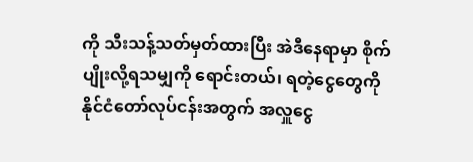ကို သီးသန့်သတ်မှတ်ထားပြီး အဲဒီနေရာမှာ စိုက်ပျိုးလို့ရသမျှကို ရောင်းတယ်၊ ရတဲ့ငွေတွေကို နိုင်ငံတော်လုပ်ငန်းအတွက် အလှူငွေ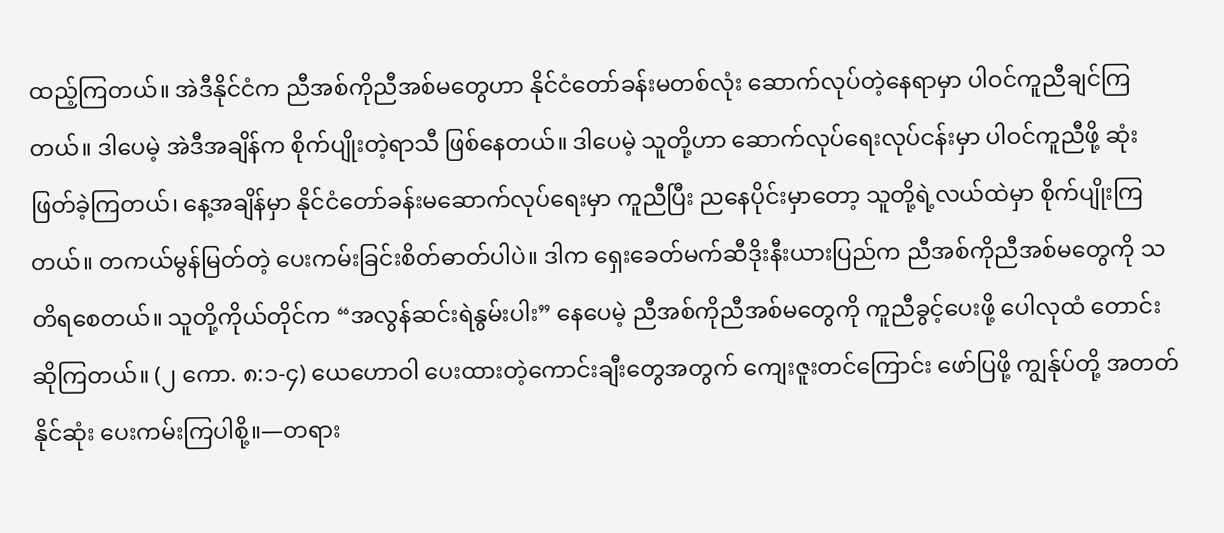ထည့်ကြတယ်။ အဲဒီနိုင်ငံက ညီအစ်ကိုညီအစ်မတွေဟာ နိုင်ငံတော်ခန်းမတစ်လုံး ဆောက်လုပ်တဲ့နေရာမှာ ပါဝင်ကူညီချင်ကြတယ်။ ဒါပေမဲ့ အဲဒီအချိန်က စိုက်ပျိုးတဲ့ရာသီ ဖြစ်နေတယ်။ ဒါပေမဲ့ သူတို့ဟာ ဆောက်လုပ်ရေးလုပ်ငန်းမှာ ပါဝင်ကူညီဖို့ ဆုံးဖြတ်ခဲ့ကြတယ်၊ နေ့အချိန်မှာ နိုင်ငံတော်ခန်းမဆောက်လုပ်ရေးမှာ ကူညီပြီး ညနေပိုင်းမှာတော့ သူတို့ရဲ့လယ်ထဲမှာ စိုက်ပျိုးကြတယ်။ တကယ်မွန်မြတ်တဲ့ ပေးကမ်းခြင်းစိတ်ဓာတ်ပါပဲ။ ဒါက ရှေးခေတ်မက်ဆီဒိုးနီးယားပြည်က ညီအစ်ကိုညီအစ်မတွေကို သတိရစေတယ်။ သူတို့ကိုယ်တိုင်က “အလွန်ဆင်းရဲနွမ်းပါး” နေပေမဲ့ ညီအစ်ကိုညီအစ်မတွေကို ကူညီခွင့်ပေးဖို့ ပေါလုထံ တောင်းဆိုကြတယ်။ (၂ ကော. ၈:၁-၄) ယေဟောဝါ ပေးထားတဲ့ကောင်းချီးတွေအတွက် ကျေးဇူးတင်ကြောင်း ဖော်ပြဖို့ ကျွန်ုပ်တို့ အတတ်နိုင်ဆုံး ပေးကမ်းကြပါစို့။—တရား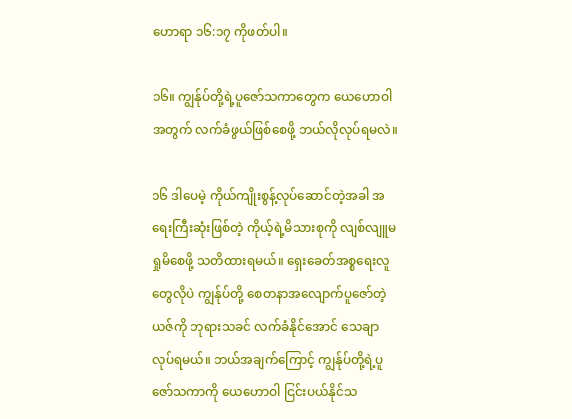ဟောရာ ၁၆:၁၇ ကိုဖတ်ပါ။

၁၆။ ကျွန်ုပ်တို့ရဲ့ပူဇော်သကာတွေက ယေဟောဝါအတွက် လက်ခံဖွယ်ဖြစ်စေဖို့ ဘယ်လိုလုပ်ရမလဲ။

၁၆ ဒါပေမဲ့ ကိုယ်ကျိုးစွန့်လုပ်ဆောင်တဲ့အခါ အရေးကြီးဆုံးဖြစ်တဲ့ ကိုယ့်ရဲ့မိသားစုကို လျစ်လျူမရှုမိစေဖို့ သတိထားရမယ်။ ရှေးခေတ်အစ္စရေးလူတွေလိုပဲ ကျွန်ုပ်တို့ စေတနာအလျောက်ပူဇော်တဲ့ယဇ်ကို ဘုရားသခင် လက်ခံနိုင်အောင် သေချာလုပ်ရမယ်။ ဘယ်အချက်ကြောင့် ကျွန်ုပ်တို့ရဲ့ပူဇော်သကာကို ယေဟောဝါ ငြင်းပယ်နိုင်သ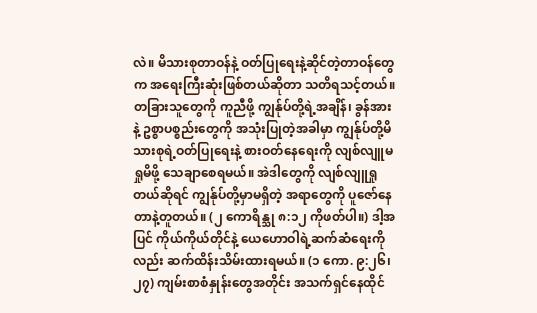လဲ။ မိသားစုတာဝန်နဲ့ ဝတ်ပြုရေးနဲ့ဆိုင်တဲ့တာဝန်တွေက အရေးကြီးဆုံးဖြစ်တယ်ဆိုတာ သတိရသင့်တယ်။ တခြားသူတွေကို ကူညီဖို့ ကျွန်ုပ်တို့ရဲ့အချိန်၊ ခွန်အားနဲ့ ဥစ္စာပစ္စည်းတွေကို အသုံးပြုတဲ့အခါမှာ ကျွန်ုပ်တို့မိသားစုရဲ့ဝတ်ပြုရေးနဲ့ စားဝတ်နေရေးကို လျစ်လျူမရှုမိဖို့ သေချာစေရမယ်။ အဲဒါတွေကို လျစ်လျူရှုတယ်ဆိုရင် ကျွန်ုပ်တို့မှာမရှိတဲ့ အရာတွေကို ပူဇော်နေတာနဲ့တူတယ်။ (၂ ကောရိန္သု ၈:၁၂ ကိုဖတ်ပါ။) ဒါ့အပြင် ကိုယ်ကိုယ်တိုင်နဲ့ ယေဟောဝါရဲ့ဆက်ဆံရေးကိုလည်း ဆက်ထိန်းသိမ်းထားရမယ်။ (၁ ကော. ၉:၂၆၊ ၂၇) ကျမ်းစာစံနှုန်းတွေအတိုင်း အသက်ရှင်နေထိုင်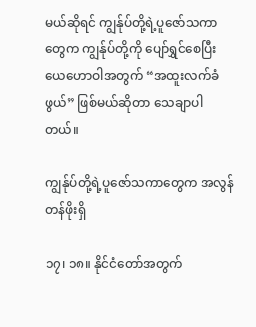မယ်ဆိုရင် ကျွန်ုပ်တို့ရဲ့ပူဇော်သကာတွေက ကျွန်ုပ်တို့ကို ပျော်ရွှင်စေပြီး ယေဟောဝါအတွက် “အထူးလက်ခံဖွယ်” ဖြစ်မယ်ဆိုတာ သေချာပါတယ်။

ကျွန်ုပ်တို့ရဲ့ပူဇော်သကာတွေက အလွန်တန်ဖိုးရှိ

၁၇၊ ၁၈။ နိုင်ငံတော်အတွက်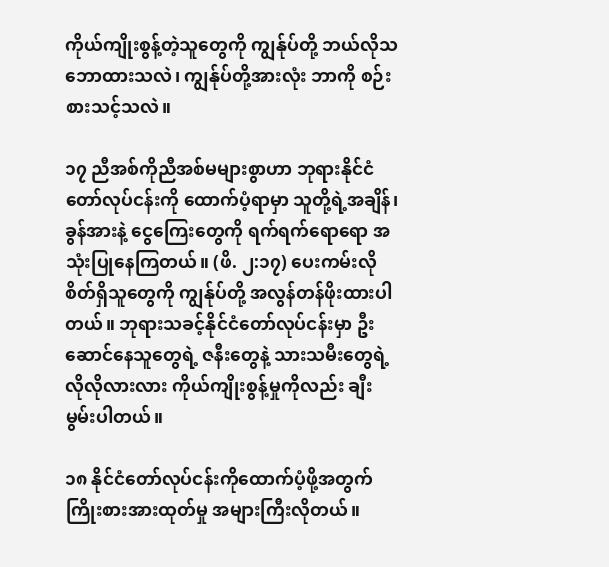ကိုယ်ကျိုးစွန့်တဲ့သူတွေကို ကျွန်ုပ်တို့ ဘယ်လိုသဘောထားသလဲ၊ ကျွန်ုပ်တို့အားလုံး ဘာကို စဉ်းစားသင့်သလဲ။

၁၇ ညီအစ်ကိုညီအစ်မများစွာဟာ ဘုရားနိုင်ငံတော်လုပ်ငန်းကို ထောက်ပံ့ရာမှာ သူတို့ရဲ့အချိန်၊ ခွန်အားနဲ့ ငွေကြေးတွေကို ရက်ရက်ရောရော အသုံးပြုနေကြတယ်။ (ဖိ. ၂:၁၇) ပေးကမ်းလိုစိတ်ရှိသူတွေကို ကျွန်ုပ်တို့ အလွန်တန်ဖိုးထားပါတယ်။ ဘုရားသခင့်နိုင်ငံတော်လုပ်ငန်းမှာ ဦးဆောင်နေသူတွေရဲ့ ဇနီးတွေနဲ့ သားသမီးတွေရဲ့ လိုလိုလားလား ကိုယ်ကျိုးစွန့်မှုကိုလည်း ချီးမွမ်းပါတယ်။

၁၈ နိုင်ငံတော်လုပ်ငန်းကိုထောက်ပံ့ဖို့အတွက် ကြိုးစားအားထုတ်မှု အများကြီးလိုတယ်။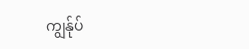ကျွန်ုပ်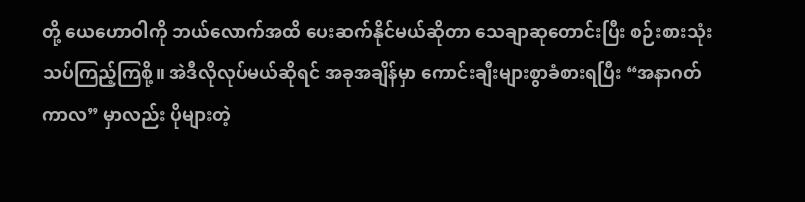တို့ ယေဟောဝါကို ဘယ်လောက်အထိ ပေးဆက်နိုင်မယ်ဆိုတာ သေချာဆုတောင်းပြီး စဉ်းစားသုံးသပ်ကြည့်ကြစို့။ အဲဒီလိုလုပ်မယ်ဆိုရင် အခုအချိန်မှာ ကောင်းချီးများစွာခံစားရပြီး “အနာဂတ်ကာလ” မှာလည်း ပိုများတဲ့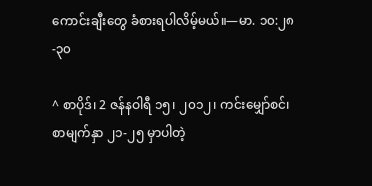ကောင်းချီးတွေ ခံစားရပါလိမ့်မယ်။—မာ. ၁၀:၂၈-၃၀

^ စာပိုဒ်၊ 2 ဇန်နဝါရီ ၁၅၊ ၂၀၁၂၊ ကင်းမျှော်စင်၊ စာမျက်နှာ ၂၁-၂၅ မှာပါတဲ့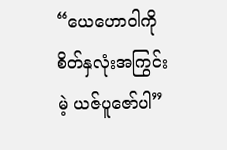“ယေဟောဝါကို စိတ်နှလုံးအကြွင်းမဲ့ ယဇ်ပူဇော်ပါ”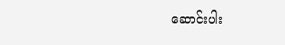ဆောင်းပါး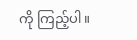ကို ကြည့်ပါ။